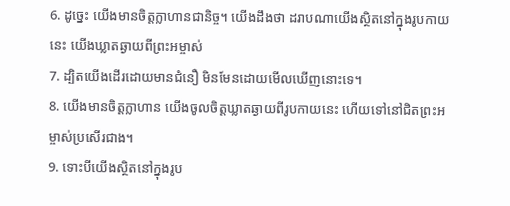6. ដូច្នេះ យើងមានចិត្តក្លាហានជានិច្ច។ យើងដឹងថា ដរាបណាយើងស្ថិតនៅក្នុងរូបកាយនេះ យើងឃ្លាតឆ្ងាយពីព្រះអម្ចាស់
7. ដ្បិតយើងដើរដោយមានជំនឿ មិនមែនដោយមើលឃើញនោះទេ។
8. យើងមានចិត្តក្លាហាន យើងចូលចិត្តឃ្លាតឆ្ងាយពីរូបកាយនេះ ហើយទៅនៅជិតព្រះអម្ចាស់ប្រសើរជាង។
9. ទោះបីយើងស្ថិតនៅក្នុងរូប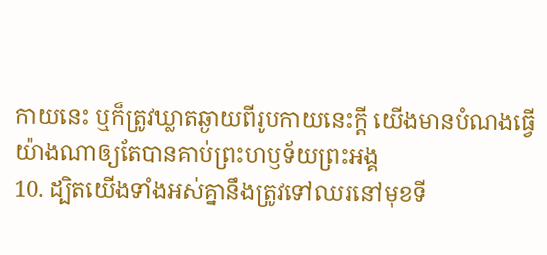កាយនេះ ឬក៏ត្រូវឃ្លាតឆ្ងាយពីរូបកាយនេះក្ដី យើងមានបំណងធ្វើយ៉ាងណាឲ្យតែបានគាប់ព្រះហឫទ័យព្រះអង្គ
10. ដ្បិតយើងទាំងអស់គ្នានឹងត្រូវទៅឈរនៅមុខទី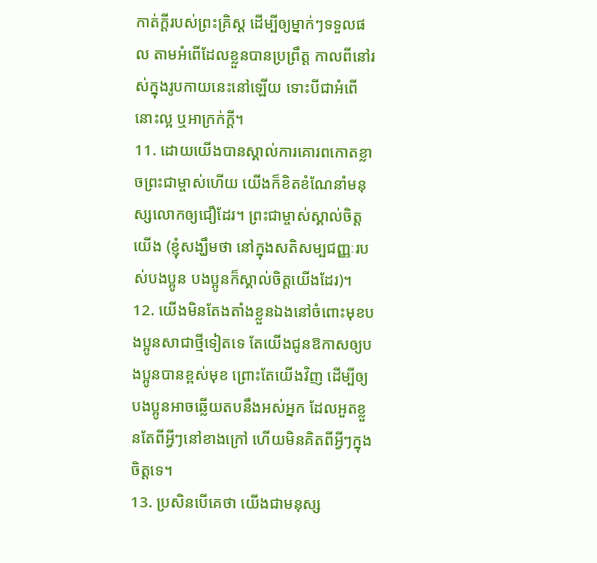កាត់ក្ដីរបស់ព្រះគ្រិស្ដ ដើម្បីឲ្យម្នាក់ៗទទួលផល តាមអំពើដែលខ្លួនបានប្រព្រឹត្ត កាលពីនៅរស់ក្នុងរូបកាយនេះនៅឡើយ ទោះបីជាអំពើនោះល្អ ឬអាក្រក់ក្ដី។
11. ដោយយើងបានស្គាល់ការគោរពកោតខ្លាចព្រះជាម្ចាស់ហើយ យើងក៏ខិតខំណែនាំមនុស្សលោកឲ្យជឿដែរ។ ព្រះជាម្ចាស់ស្គាល់ចិត្តយើង (ខ្ញុំសង្ឃឹមថា នៅក្នុងសតិសម្បជញ្ញៈរបស់បងប្អូន បងប្អូនក៏ស្គាល់ចិត្តយើងដែរ)។
12. យើងមិនតែងតាំងខ្លួនឯងនៅចំពោះមុខបងប្អូនសាជាថ្មីទៀតទេ តែយើងជូនឱកាសឲ្យបងប្អូនបានខ្ពស់មុខ ព្រោះតែយើងវិញ ដើម្បីឲ្យបងប្អូនអាចឆ្លើយតបនឹងអស់អ្នក ដែលអួតខ្លួនតែពីអ្វីៗនៅខាងក្រៅ ហើយមិនគិតពីអ្វីៗក្នុងចិត្តទេ។
13. ប្រសិនបើគេថា យើងជាមនុស្ស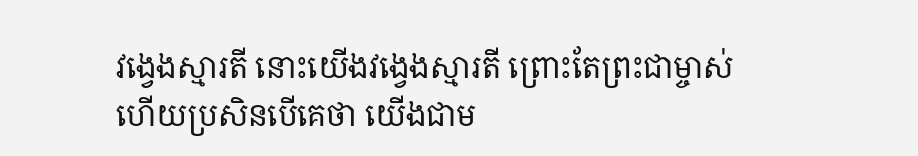វង្វេងស្មារតី នោះយើងវង្វេងស្មារតី ព្រោះតែព្រះជាម្ចាស់ ហើយប្រសិនបើគេថា យើងជាម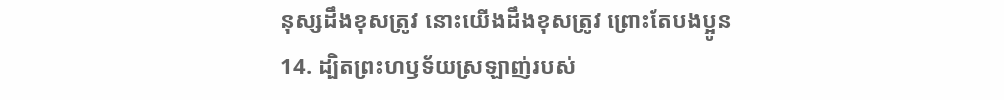នុស្សដឹងខុសត្រូវ នោះយើងដឹងខុសត្រូវ ព្រោះតែបងប្អូន
14. ដ្បិតព្រះហឫទ័យស្រឡាញ់របស់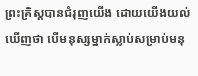ព្រះគ្រិស្ដបានជំរុញយើង ដោយយើងយល់ឃើញថា បើមនុស្សម្នាក់ស្លាប់សម្រាប់មនុ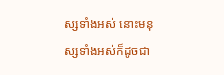ស្សទាំងអស់ នោះមនុស្សទាំងអស់ក៏ដូចជា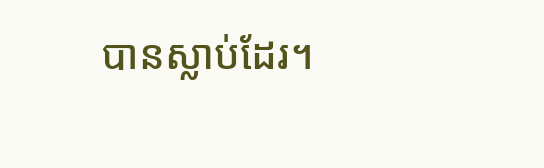បានស្លាប់ដែរ។